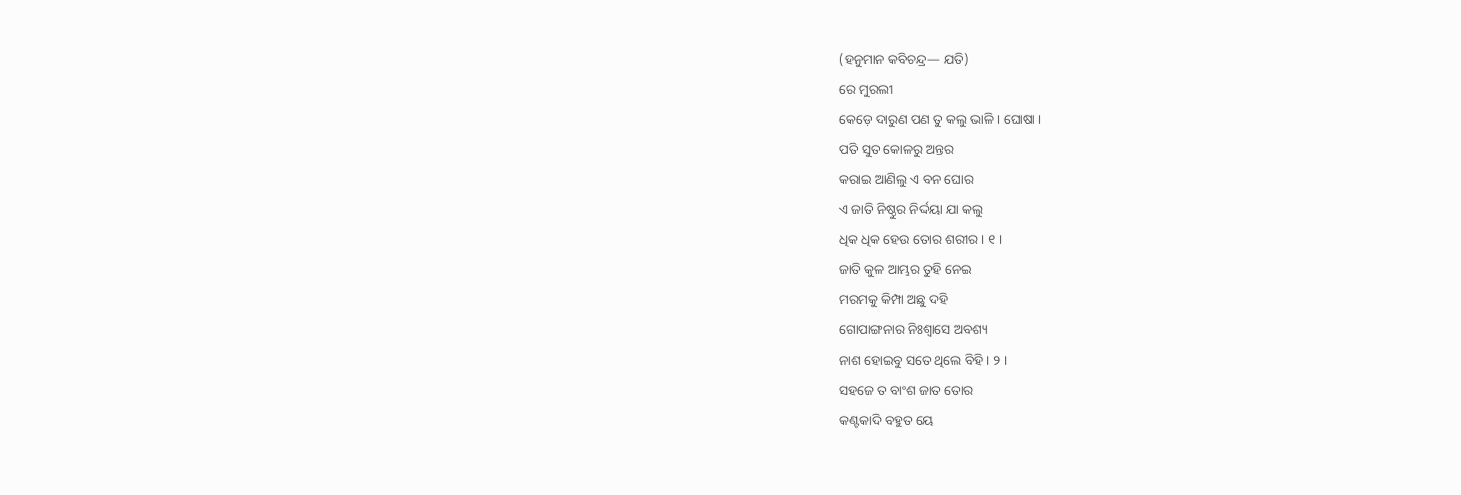(ହନୁମାନ କବିଚନ୍ଦ୍ର— ଯତି)
ରେ ମୁରଲୀ
କେଡ଼େ ଦାରୁଣ ପଣ ତୁ କଲୁ ଭାଳି । ଘୋଷା ।
ପତି ସୁତ କୋଳରୁ ଅନ୍ତର
କରାଇ ଆଣିଲୁ ଏ ବନ ଘୋର
ଏ ଜାତି ନିଷ୍ଠୁର ନିର୍ଦ୍ଦୟା ଯା କଲୁ
ଧିକ ଧିକ ହେଉ ତୋର ଶରୀର । ୧ ।
ଜାତି କୁଳ ଆମ୍ଭର ତୁହି ନେଇ
ମରମକୁ କିମ୍ପା ଅଛୁ ଦହି
ଗୋପାଙ୍ଗନାର ନିଃଶ୍ୱାସେ ଅବଶ୍ୟ
ନାଶ ହୋଇବୁ ସତେ ଥିଲେ ବିହି । ୨ ।
ସହଜେ ତ ବାଂଶ ଜାତ ତୋର
କଣ୍ଟକାଦି ବହୁତ ୟେ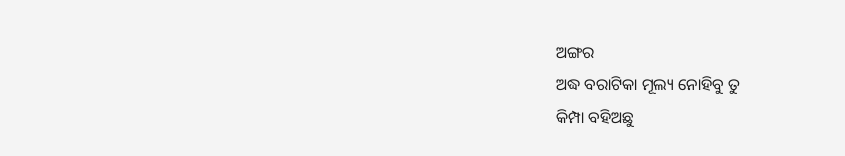ଅଙ୍ଗର
ଅଦ୍ଧ ବରାଟିକା ମୂଲ୍ୟ ନୋହିବୁ ତୁ
କିମ୍ପା ବହିଅଛୁ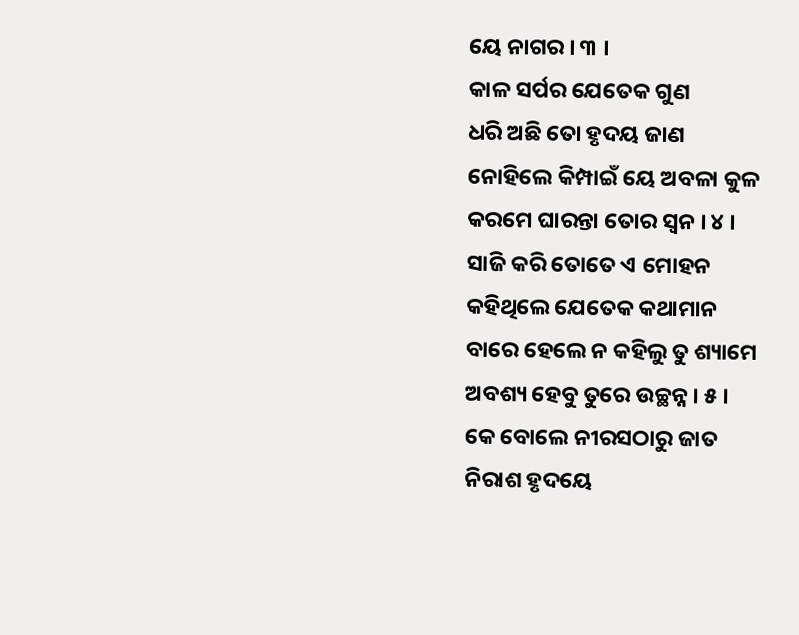ୟେ ନାଗର । ୩ ।
କାଳ ସର୍ପର ଯେତେକ ଗୁଣ
ଧରି ଅଛି ତୋ ହୃଦୟ ଜାଣ
ନୋହିଲେ କିମ୍ପାଇଁ ୟେ ଅବଳା କୁଳ
କରମେ ଘାରନ୍ତା ତୋର ସ୍ୱନ । ୪ ।
ସାଜି କରି ତୋତେ ଏ ମୋହନ
କହିଥିଲେ ଯେତେକ କଥାମାନ
ବାରେ ହେଲେ ନ କହିଲୁ ତୁ ଶ୍ୟାମେ
ଅବଶ୍ୟ ହେବୁ ତୁରେ ଉଚ୍ଛନ୍ନ । ୫ ।
କେ ବୋଲେ ନୀରସଠାରୁ ଜାତ
ନିରାଶ ହୃଦୟେ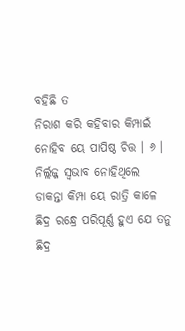ବହିଛି ତ
ନିରାଶ କରି କହିବାର କିମ୍ପାଇଁ
ନୋହିବ ୟେ ପାପିଷ୍ଠ ଚିତ୍ତ । ୬ ।
ନିର୍ଲ୍ଲଜ୍ଜ ସ୍ୱଭାବ ନୋହିଥିଲେ
ଡାକନ୍ତା କିମ୍ପା ୟେ ରାତ୍ରି କାଳେ
ଛିଦ୍ର ରନ୍ଧ୍ରେ ପରିପୂର୍ଣ୍ଣ ହୁଏ ଯେ ତନୁ
ଛିଦ୍ର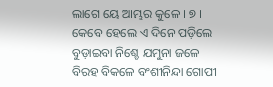ଲାଗେ ୟେ ଆମ୍ଭର କୁଳେ । ୭ ।
କେବେ ହେଲେ ଏ ଦିନେ ପଡ଼ିଲେ
ବୁଡ଼ାଇବା ନିଶ୍ଚେ ଯମୁନା ଜଳେ
ବିରହ ବିକଳେ ବଂଶୀନିନ୍ଦା ଗୋପୀ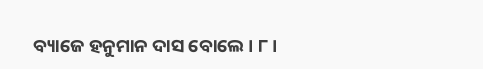ବ୍ୟାଜେ ହନୁମାନ ଦାସ ବୋଲେ । ୮ ।